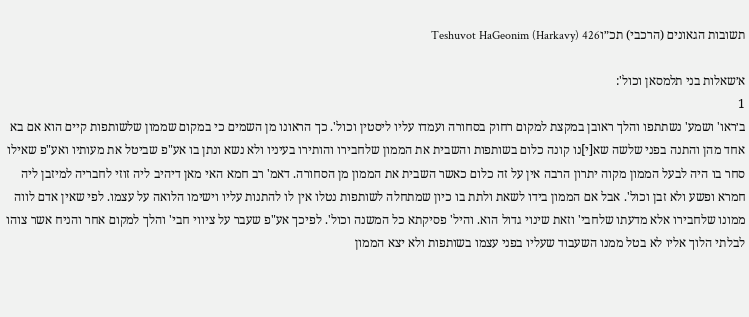תשובות הגאונים (הרכבי) תכ״וTeshuvot HaGeonim (Harkavy) 426

א׳שאלות בני תלמסאן וכול':
1
ב׳ראו' ושמע' נשתתפו והלך ראובן במקצת למקום רחוק בסחורה ועמדו עליו ליסטין וכול'. כך הראונו מן השמים כי במקום שממון שלשותפות קיים הוא אם בא אחד מהן והתנה בפני שלשה שא[י]נו קונה כלום בשותפות והשבית את הממון שלחבירו והותירו בעיניו ולא נשא ונתן בו אע"פ שביטל את מעותיו ואע"פ שאילו סחר בו היה לבעל הממון מקוה יתרון הרבה אין על זה כלום כאשר השבית את הממון מן הסחורה. דאמ' רב חמא האי מאן דיהיב ליה זוזי לחבריה למיזבן ליה חמרא ופשע ולא זבן וכול'. אבל אם הממון בידו לשאת ולתת בו כיון שמתחלה לשותפות נטלו אין לו להתנות עליו וישימו הלואה על עצמו. לפי שאין אדם לווה ממונו שלחבירו אלא מדעתו שלחבי' וזאת שינוי גדול הוא. והיל' פסיקתא כל המשנה וכול'. לפיכך אע"פ שעבר על ציווי חבי' והלך למקום אחר והניח אשר צוהו לבלתי הלוך אליו לא בטל ממנו השעבוד שעליו בפני עצמו בשותפות ולא יצא הממון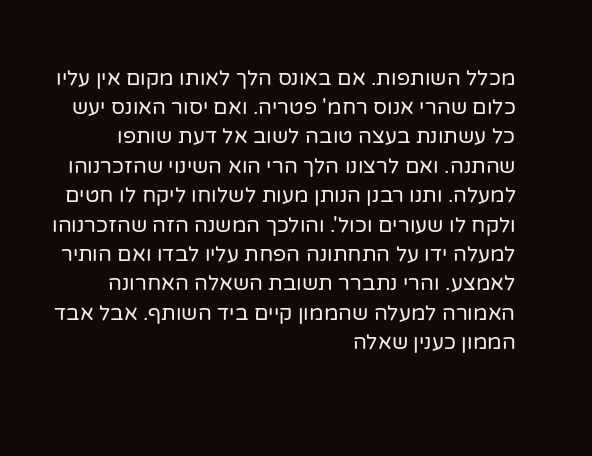מכלל השותפות. אם באונס הלך לאותו מקום אין עליו כלום שהרי אנוס רחמ' פטריה. ואם יסור האונס יעש כל עשתונת בעצה טובה לשוב אל דעת שותפו שהתנה. ואם לרצונו הלך הרי הוא השינוי שהזכרנוהו למעלה. ותנו רבנן הנותן מעות לשלוחו ליקח לו חטים ולקח לו שעורים וכול'. והולכך המשנה הזה שהזכרנוהו למעלה ידו על התחתונה הפחת עליו לבדו ואם הותיר לאמצע. והרי נתברר תשובת השאלה האחרונה האמורה למעלה שהממון קיים ביד השותף. אבל אבד הממון כענין שאלה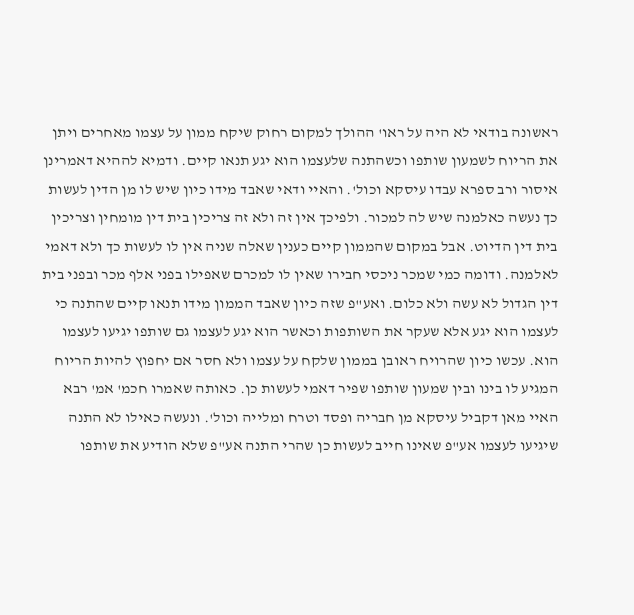ראשונה בודאי לא היה על ראו' ההולך למקום רחוק שיקח ממון על עצמו מאחרים ויתן את הריוח לשמעון שותפו וכשהתנה שלעצמו הוא יגע תנאו קיים. ודמיא לההיא דאמרינן איסור ורב ספרא עבדו עיסקא וכול'. והאיי ודאי שאבד מידו כיון שיש לו מן הדין לעשות כך נעשה כאלמנה שיש לה למכור. ולפיכך אין זה ולא זה צריכין בית דין מומחין וצריכין בית דין הדיוט. אבל במקום שהממון קיים כענין שאלה שניה אין לו לעשות כך ולא דאמי לאלמנה. ודומה כמי שמכר ניכסי חבירו שאין לו למכרם שאפילו בפני אלף מכר ובפני בית דין הגדול לא עשה ולא כלום. ואע"פ שזה כיון שאבד הממון מידו תנאו קיים שהתנה כי לעצמו הוא יגע אלא שעקר את השותפות וכאשר הוא יגע לעצמו גם שותפו יגיעו לעצמו הוא. עכשו כיון שהרויח ראובן בממון שלקח על עצמו ולא חסר אם יחפוץ להיות הריוח המגיע לו בינו ובין שמעון שותפו שפיר דאמי לעשות כן. כאותה שאמרו חכמ' אמ' רבא האיי מאן דקביל עיסקא מן חבריה ופסד וטרח ומלייה וכול'. ונעשה כאילו לא התנה שיגיעו לעצמו אע"פ שאינו חייב לעשות כן שהרי התנה אע"פ שלא הודיע את שותפו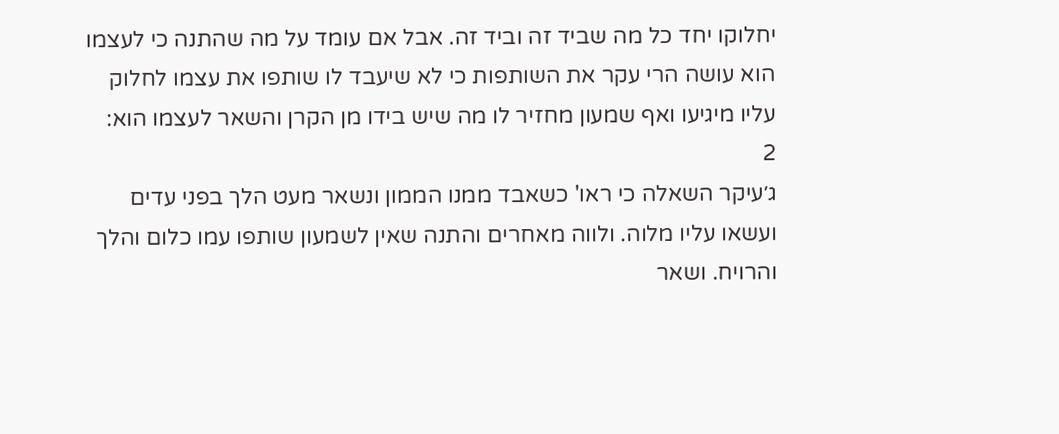יחלוקו יחד כל מה שביד זה וביד זה. אבל אם עומד על מה שהתנה כי לעצמו הוא עושה הרי עקר את השותפות כי לא שיעבד לו שותפו את עצמו לחלוק עליו מיגיעו ואף שמעון מחזיר לו מה שיש בידו מן הקרן והשאר לעצמו הוא:
2
ג׳עיקר השאלה כי ראו' כשאבד ממנו הממון ונשאר מעט הלך בפני עדים ועשאו עליו מלוה. ולווה מאחרים והתנה שאין לשמעון שותפו עמו כלום והלך והרויח. ושאר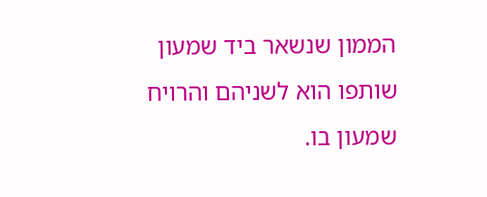הממון שנשאר ביד שמעון שותפו הוא לשניהם והרויח שמעון בו.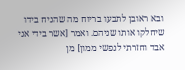ובא ראובן לתבעו בריוח מה שהניח בידו שיחלקו אותו שניהם. ואמר [אשר בידי אני אבד וחזרתי לנפשי ממון] מן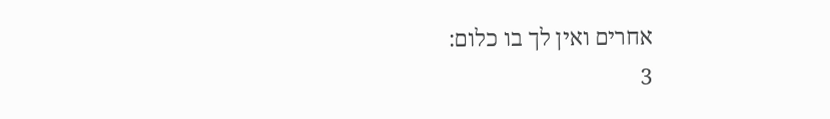אחרים ואין לך בו כלום:
3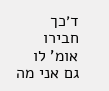ד׳כך חבירו אומ' לו גם אני מה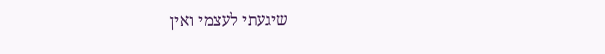שיגעתי לעצמי ואין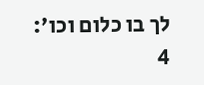לך בו כלום וכו':
4